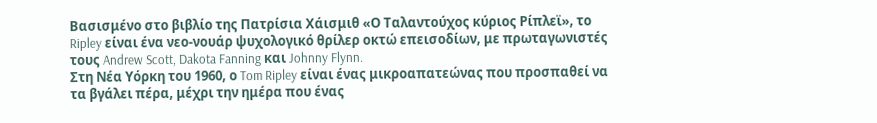Βασισμένο στο βιβλίο της Πατρίσια Χάισμιθ «Ο Ταλαντούχος κύριος Ρίπλεϊ», το Ripley είναι ένα νεο-νουάρ ψυχολογικό θρίλερ οκτώ επεισοδίων, με πρωταγωνιστές τους Andrew Scott, Dakota Fanning και Johnny Flynn.
Στη Νέα Υόρκη του 1960, ο Tom Ripley είναι ένας μικροαπατεώνας που προσπαθεί να τα βγάλει πέρα, μέχρι την ημέρα που ένας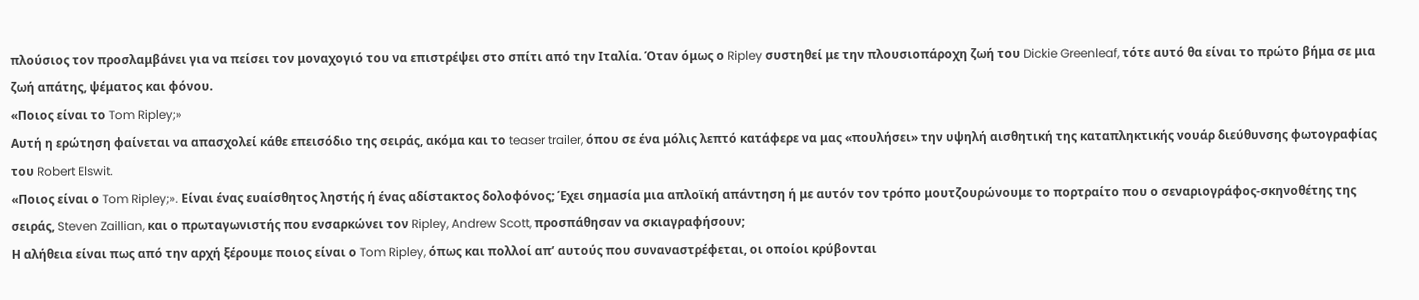πλούσιος τον προσλαμβάνει για να πείσει τον μοναχογιό του να επιστρέψει στο σπίτι από την Ιταλία. Όταν όμως ο Ripley συστηθεί με την πλουσιοπάροχη ζωή του Dickie Greenleaf, τότε αυτό θα είναι το πρώτο βήμα σε μια ζωή απάτης, ψέματος και φόνου.
«Ποιος είναι το Tom Ripley;»
Αυτή η ερώτηση φαίνεται να απασχολεί κάθε επεισόδιο της σειράς, ακόμα και το teaser trailer, όπου σε ένα μόλις λεπτό κατάφερε να μας «πουλήσει» την υψηλή αισθητική της καταπληκτικής νουάρ διεύθυνσης φωτογραφίας του Robert Elswit.
«Ποιος είναι ο Tom Ripley;». Είναι ένας ευαίσθητος ληστής ή ένας αδίστακτος δολοφόνος; Έχει σημασία μια απλοϊκή απάντηση ή με αυτόν τον τρόπο μουτζουρώνουμε το πορτραίτο που ο σεναριογράφος-σκηνοθέτης της σειράς, Steven Zaillian, και ο πρωταγωνιστής που ενσαρκώνει τον Ripley, Andrew Scott, προσπάθησαν να σκιαγραφήσουν;
Η αλήθεια είναι πως από την αρχή ξέρουμε ποιος είναι ο Tom Ripley, όπως και πολλοί απ’ αυτούς που συναναστρέφεται, οι οποίοι κρύβονται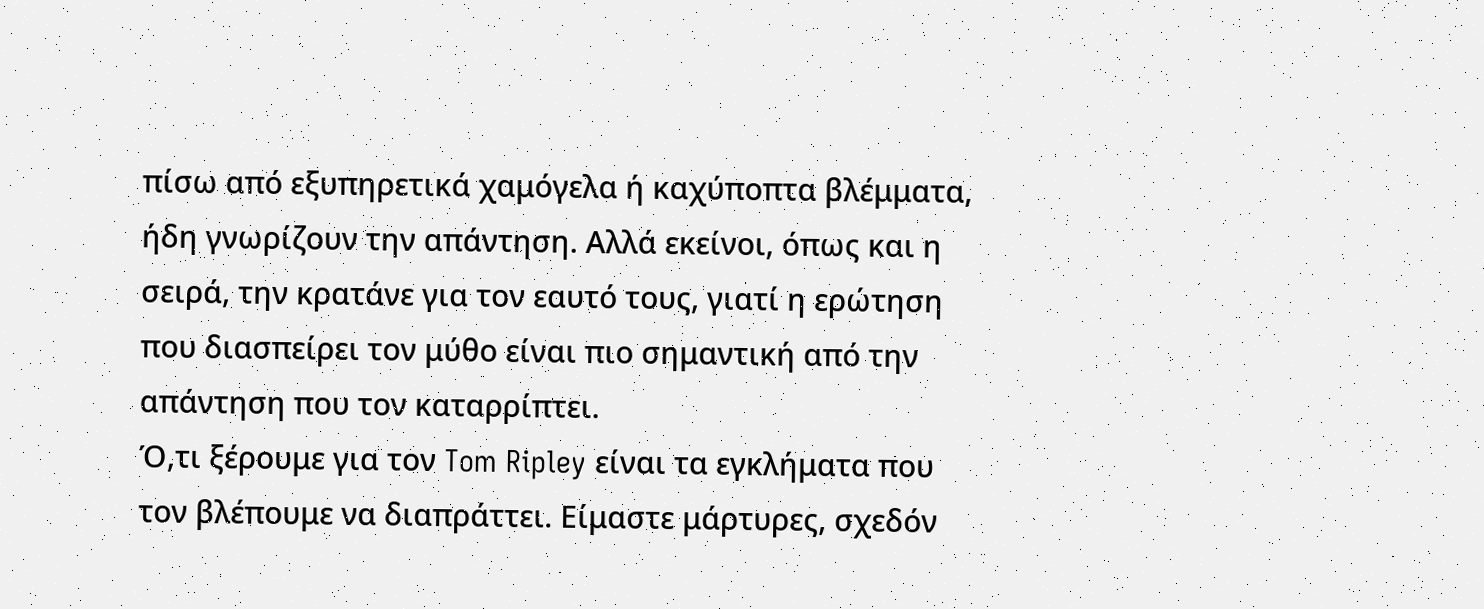πίσω από εξυπηρετικά χαμόγελα ή καχύποπτα βλέμματα, ήδη γνωρίζουν την απάντηση. Αλλά εκείνοι, όπως και η σειρά, την κρατάνε για τον εαυτό τους, γιατί η ερώτηση που διασπείρει τον μύθο είναι πιο σημαντική από την απάντηση που τον καταρρίπτει.
Ό,τι ξέρουμε για τον Tom Ripley είναι τα εγκλήματα που τον βλέπουμε να διαπράττει. Είμαστε μάρτυρες, σχεδόν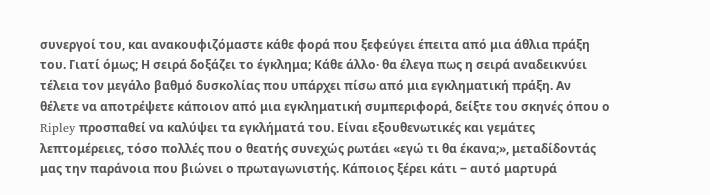συνεργοί του, και ανακουφιζόμαστε κάθε φορά που ξεφεύγει έπειτα από μια άθλια πράξη του. Γιατί όμως; Η σειρά δοξάζει το έγκλημα; Κάθε άλλο· θα έλεγα πως η σειρά αναδεικνύει τέλεια τον μεγάλο βαθμό δυσκολίας που υπάρχει πίσω από μια εγκληματική πράξη. Αν θέλετε να αποτρέψετε κάποιον από μια εγκληματική συμπεριφορά, δείξτε του σκηνές όπου ο Ripley προσπαθεί να καλύψει τα εγκλήματά του. Είναι εξουθενωτικές και γεμάτες λεπτομέρειες, τόσο πολλές που ο θεατής συνεχώς ρωτάει «εγώ τι θα έκανα;», μεταδίδοντάς μας την παράνοια που βιώνει ο πρωταγωνιστής. Κάποιος ξέρει κάτι ‒ αυτό μαρτυρά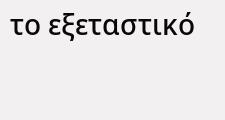το εξεταστικό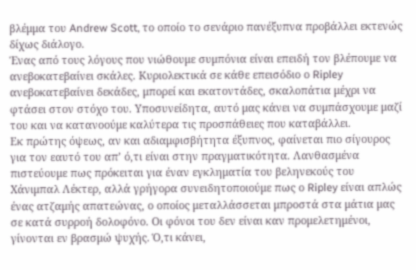βλέμμα του Andrew Scott, το οποίο το σενάριο πανέξυπνα προβάλλει εκτενώς δίχως διάλογο.
Ένας από τους λόγους που νιώθουμε συμπόνια είναι επειδή τον βλέπουμε να ανεβοκατεβαίνει σκάλες. Κυριολεκτικά σε κάθε επεισόδιο ο Ripley ανεβοκατεβαίνει δεκάδες, μπορεί και εκατοντάδες, σκαλοπάτια μέχρι να φτάσει στον στόχο του. Υποσυνείδητα, αυτό μας κάνει να συμπάσχουμε μαζί του και να κατανοούμε καλύτερα τις προσπάθειες που καταβάλλει.
Εκ πρώτης όψεως, αν και αδιαμφισβήτητα έξυπνος, φαίνεται πιο σίγουρος για τον εαυτό του απ’ ό,τι είναι στην πραγματικότητα. Λανθασμένα πιστεύουμε πως πρόκειται για έναν εγκληματία του βεληνεκούς του Χάνιμπαλ Λέκτερ, αλλά γρήγορα συνειδητοποιούμε πως ο Ripley είναι απλώς ένας ατζαμής απατεώνας, ο οποίος μεταλλάσσεται μπροστά στα μάτια μας σε κατά συρροή δολοφόνο. Οι φόνοι του δεν είναι καν προμελετημένοι, γίνονται εν βρασμώ ψυχής. Ό,τι κάνει,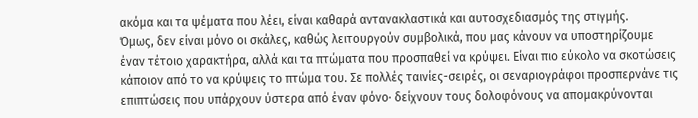ακόμα και τα ψέματα που λέει, είναι καθαρά αντανακλαστικά και αυτοσχεδιασμός της στιγμής.
Όμως, δεν είναι μόνο οι σκάλες, καθώς λειτουργούν συμβολικά, που μας κάνουν να υποστηρίζουμε έναν τέτοιο χαρακτήρα, αλλά και τα πτώματα που προσπαθεί να κρύψει. Είναι πιο εύκολο να σκοτώσεις κάποιον από το να κρύψεις το πτώμα του. Σε πολλές ταινίες-σειρές, οι σεναριογράφοι προσπερνάνε τις επιπτώσεις που υπάρχουν ύστερα από έναν φόνο· δείχνουν τους δολοφόνους να απομακρύνονται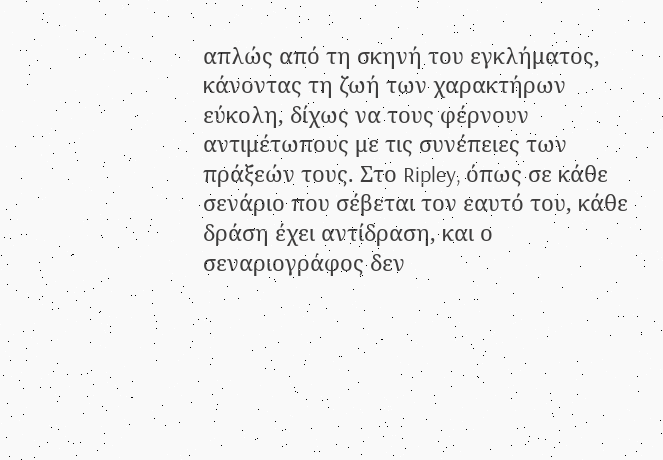απλώς από τη σκηνή του εγκλήματος, κάνοντας τη ζωή των χαρακτήρων εύκολη, δίχως να τους φέρνουν αντιμέτωπους με τις συνέπειες των πράξεών τους. Στο Ripley, όπως σε κάθε σενάριο που σέβεται τον εαυτό του, κάθε δράση έχει αντίδραση, και ο σεναριογράφος δεν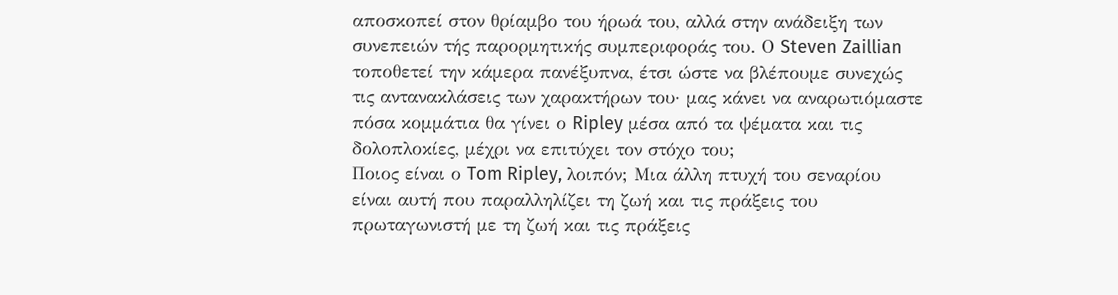αποσκοπεί στον θρίαμβο του ήρωά του, αλλά στην ανάδειξη των συνεπειών τής παρορμητικής συμπεριφοράς του. Ο Steven Zaillian τοποθετεί την κάμερα πανέξυπνα, έτσι ώστε να βλέπουμε συνεχώς τις αντανακλάσεις των χαρακτήρων του· μας κάνει να αναρωτιόμαστε πόσα κομμάτια θα γίνει ο Ripley μέσα από τα ψέματα και τις δολοπλοκίες, μέχρι να επιτύχει τον στόχο του;
Ποιος είναι ο Tom Ripley, λοιπόν; Μια άλλη πτυχή του σεναρίου είναι αυτή που παραλληλίζει τη ζωή και τις πράξεις του πρωταγωνιστή με τη ζωή και τις πράξεις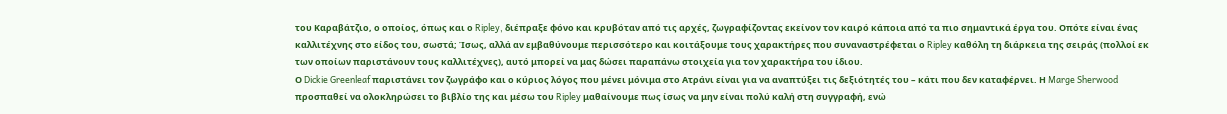του Καραβάτζιο, ο οποίος, όπως και ο Ripley, διέπραξε φόνο και κρυβόταν από τις αρχές, ζωγραφίζοντας εκείνον τον καιρό κάποια από τα πιο σημαντικά έργα του. Οπότε είναι ένας καλλιτέχνης στο είδος του, σωστά; Ίσως, αλλά αν εμβαθύνουμε περισσότερο και κοιτάξουμε τους χαρακτήρες που συναναστρέφεται ο Ripley καθόλη τη διάρκεια της σειράς (πολλοί εκ των οποίων παριστάνουν τους καλλιτέχνες), αυτό μπορεί να μας δώσει παραπάνω στοιχεία για τον χαρακτήρα του ίδιου.
Ο Dickie Greenleaf παριστάνει τον ζωγράφο και ο κύριος λόγος που μένει μόνιμα στο Ατράνι είναι για να αναπτύξει τις δεξιότητές του – κάτι που δεν καταφέρνει. Η Marge Sherwood προσπαθεί να ολοκληρώσει το βιβλίο της και μέσω του Ripley μαθαίνουμε πως ίσως να μην είναι πολύ καλή στη συγγραφή, ενώ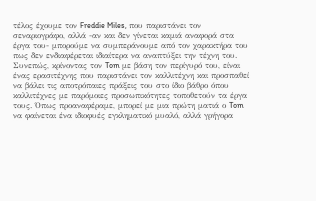τέλος έχουμε τον Freddie Miles, που παριστάνει τον σεναριογράφο, αλλά -αν και δεν γίνεται καμιά αναφορά στα έργα του- μπορούμε να συμπεράνουμε από τον χαρακτήρα του πως δεν ενδιαφέρεται ιδιαίτερα να αναπτύξει την τέχνη του. Συνεπώς, κρίνοντας τον Tom με βάση τον περίγυρό του, είναι ένας ερασιτέχνης που παριστάνει τον καλλιτέχνη και προσπαθεί να βάλει τις αποτρόπαιες πράξεις του στο ίδιο βάθρο όπου καλλιτέχνες με παρόμοιες προσωπικότητες τοποθετούν τα έργα τους. Όπως προαναφέραμε, μπορεί με μια πρώτη ματιά ο Tom να φαίνεται ένα ιδιοφυές εγκληματικό μυαλό, αλλά γρήγορα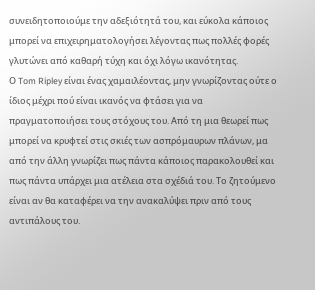συνειδητοποιούμε την αδεξιότητά του, και εύκολα κάποιος μπορεί να επιχειρηματολογήσει λέγοντας πως πολλές φορές γλυτώνει από καθαρή τύχη και όχι λόγω ικανότητας.
Ο Tom Ripley είναι ένας χαμαιλέοντας, μην γνωρίζοντας ούτε ο ίδιος μέχρι πού είναι ικανός να φτάσει για να πραγματοποιήσει τους στόχους του. Από τη μια θεωρεί πως μπορεί να κρυφτεί στις σκιές των ασπρόμαυρων πλάνων, μα από την άλλη γνωρίζει πως πάντα κάποιος παρακολουθεί και πως πάντα υπάρχει μια ατέλεια στα σχέδιά του. Το ζητούμενο είναι αν θα καταφέρει να την ανακαλύψει πριν από τους αντιπάλους του.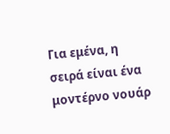Για εμένα, η σειρά είναι ένα μοντέρνο νουάρ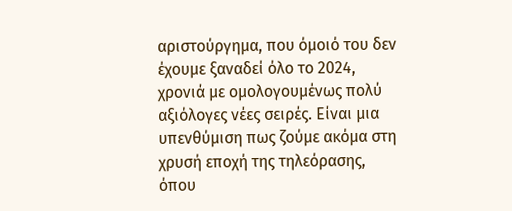αριστούργημα, που όμοιό του δεν έχουμε ξαναδεί όλο το 2024, χρονιά με ομολογουμένως πολύ αξιόλογες νέες σειρές. Είναι μια υπενθύμιση πως ζούμε ακόμα στη χρυσή εποχή της τηλεόρασης, όπου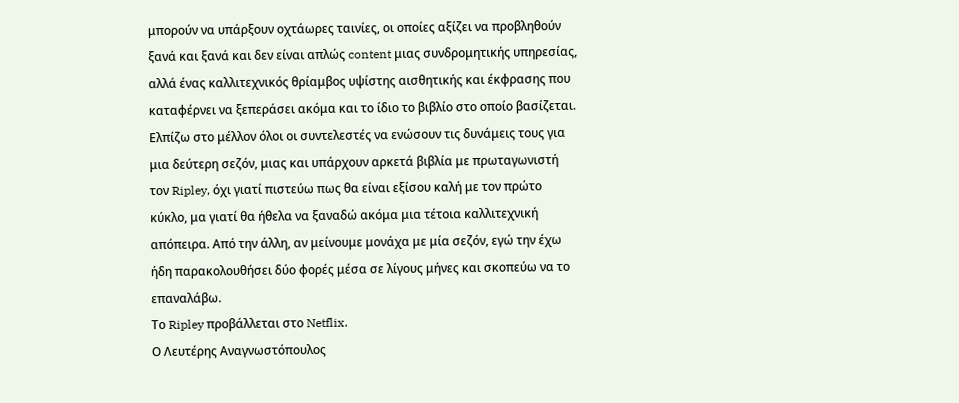μπορούν να υπάρξουν οχτάωρες ταινίες, οι οποίες αξίζει να προβληθούν ξανά και ξανά και δεν είναι απλώς content μιας συνδρομητικής υπηρεσίας, αλλά ένας καλλιτεχνικός θρίαμβος υψίστης αισθητικής και έκφρασης που καταφέρνει να ξεπεράσει ακόμα και το ίδιο το βιβλίο στο οποίο βασίζεται. Ελπίζω στο μέλλον όλοι οι συντελεστές να ενώσουν τις δυνάμεις τους για μια δεύτερη σεζόν, μιας και υπάρχουν αρκετά βιβλία με πρωταγωνιστή τον Ripley, όχι γιατί πιστεύω πως θα είναι εξίσου καλή με τον πρώτο κύκλο, μα γιατί θα ήθελα να ξαναδώ ακόμα μια τέτοια καλλιτεχνική απόπειρα. Από την άλλη, αν μείνουμε μονάχα με μία σεζόν, εγώ την έχω ήδη παρακολουθήσει δύο φορές μέσα σε λίγους μήνες και σκοπεύω να το επαναλάβω.
Το Ripley προβάλλεται στο Netflix.
Ο Λευτέρης Αναγνωστόπουλος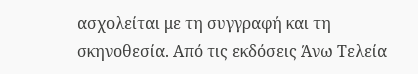ασχολείται με τη συγγραφή και τη σκηνοθεσία. Από τις εκδόσεις Άνω Τελεία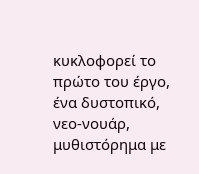κυκλοφορεί το πρώτο του έργο, ένα δυστοπικό, νεο-νουάρ, μυθιστόρημα με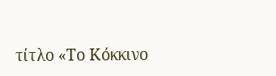τίτλο «Το Κόκκινο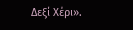Δεξί Χέρι».